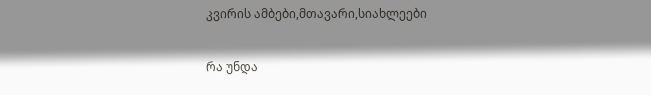კვირის ამბები,მთავარი,სიახლეები

რა უნდა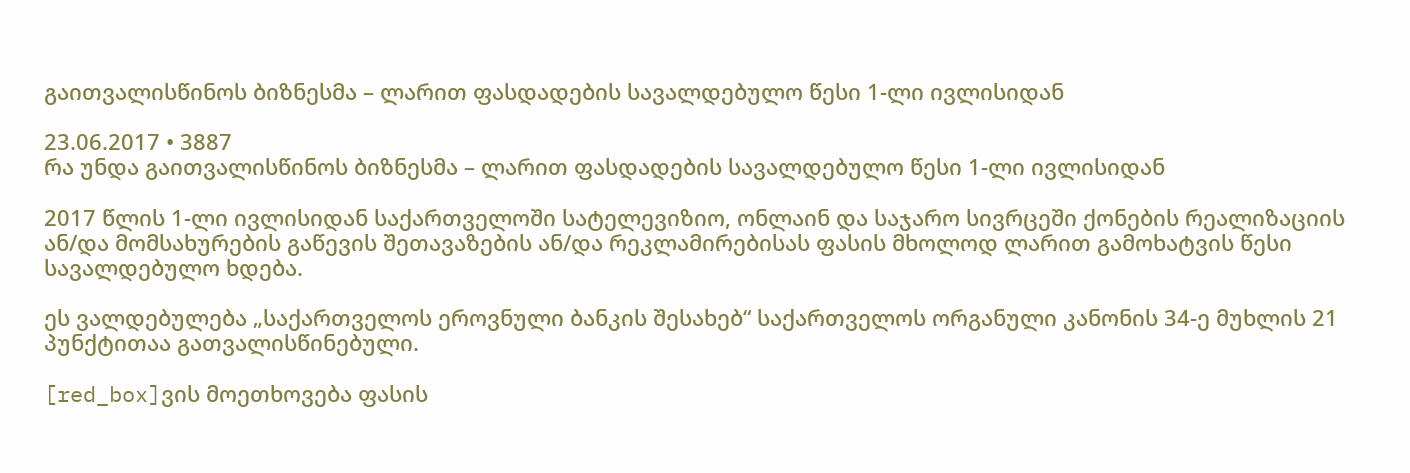გაითვალისწინოს ბიზნესმა – ლარით ფასდადების სავალდებულო წესი 1-ლი ივლისიდან

23.06.2017 • 3887
რა უნდა გაითვალისწინოს ბიზნესმა – ლარით ფასდადების სავალდებულო წესი 1-ლი ივლისიდან

2017 წლის 1-ლი ივლისიდან საქართველოში სატელევიზიო, ონლაინ და საჯარო სივრცეში ქონების რეალიზაციის ან/და მომსახურების გაწევის შეთავაზების ან/და რეკლამირებისას ფასის მხოლოდ ლარით გამოხატვის წესი სავალდებულო ხდება.

ეს ვალდებულება „საქართველოს ეროვნული ბანკის შესახებ“ საქართველოს ორგანული კანონის 34-ე მუხლის 21 პუნქტითაა გათვალისწინებული.

[red_box]ვის მოეთხოვება ფასის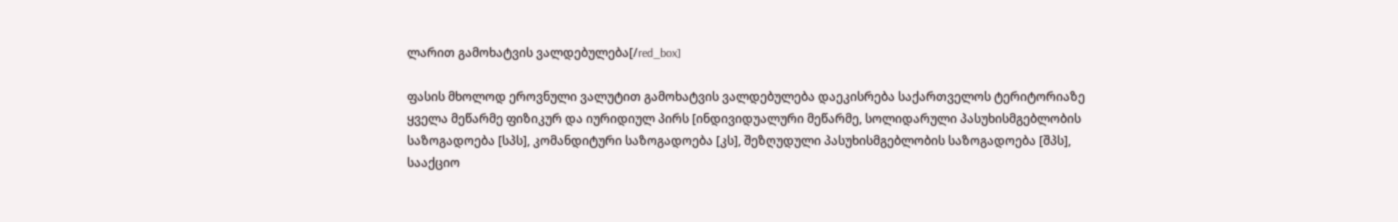ლარით გამოხატვის ვალდებულება[/red_box]

ფასის მხოლოდ ეროვნული ვალუტით გამოხატვის ვალდებულება დაეკისრება საქართველოს ტერიტორიაზე ყველა მეწარმე ფიზიკურ და იურიდიულ პირს [ინდივიდუალური მეწარმე, სოლიდარული პასუხისმგებლობის საზოგადოება [სპს], კომანდიტური საზოგადოება [კს], შეზღუდული პასუხისმგებლობის საზოგადოება [შპს], სააქციო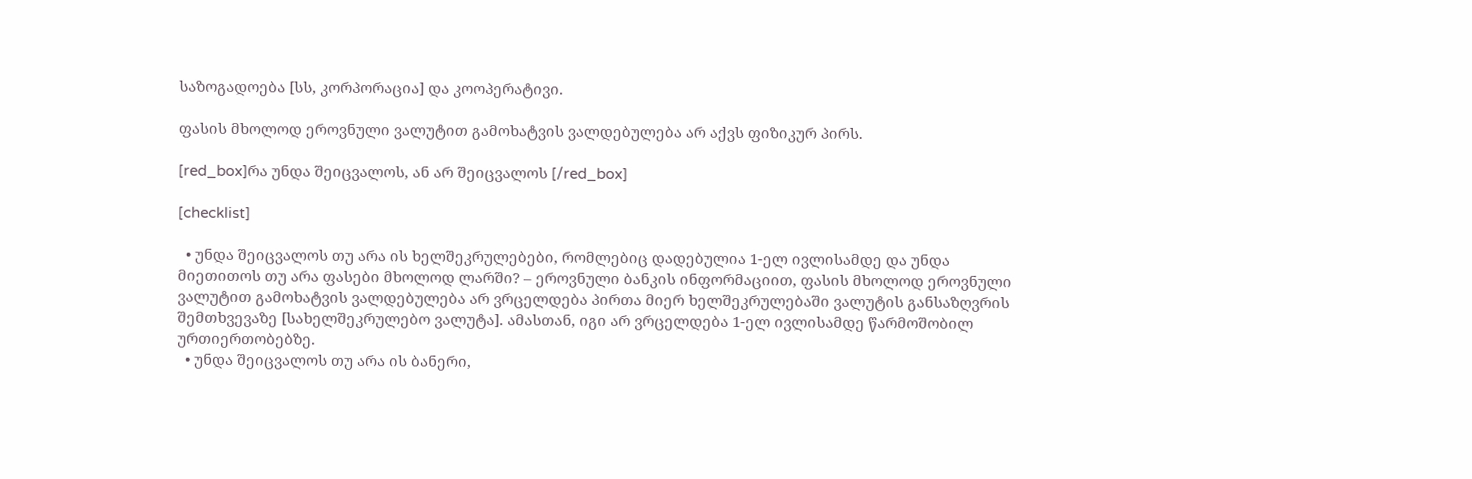საზოგადოება [სს, კორპორაცია] და კოოპერატივი.

ფასის მხოლოდ ეროვნული ვალუტით გამოხატვის ვალდებულება არ აქვს ფიზიკურ პირს.

[red_box]რა უნდა შეიცვალოს, ან არ შეიცვალოს [/red_box]

[checklist]

  • უნდა შეიცვალოს თუ არა ის ხელშეკრულებები, რომლებიც დადებულია 1-ელ ივლისამდე და უნდა მიეთითოს თუ არა ფასები მხოლოდ ლარში? – ეროვნული ბანკის ინფორმაციით, ფასის მხოლოდ ეროვნული ვალუტით გამოხატვის ვალდებულება არ ვრცელდება პირთა მიერ ხელშეკრულებაში ვალუტის განსაზღვრის შემთხვევაზე [სახელშეკრულებო ვალუტა]. ამასთან, იგი არ ვრცელდება 1-ელ ივლისამდე წარმოშობილ ურთიერთობებზე.
  • უნდა შეიცვალოს თუ არა ის ბანერი,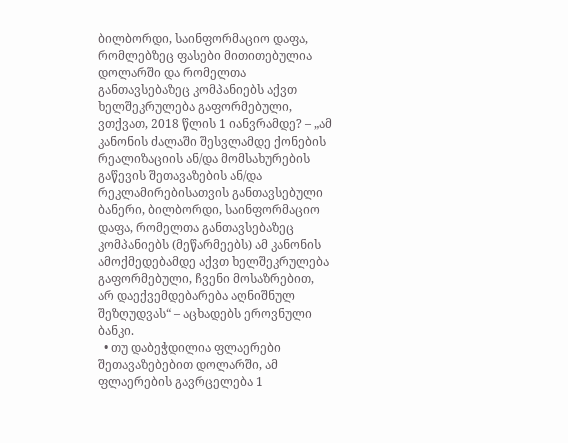ბილბორდი, საინფორმაციო დაფა, რომლებზეც ფასები მითითებულია დოლარში და რომელთა განთავსებაზეც კომპანიებს აქვთ ხელშეკრულება გაფორმებული, ვთქვათ, 2018 წლის 1 იანვრამდე? – „ამ კანონის ძალაში შესვლამდე ქონების რეალიზაციის ან/და მომსახურების გაწევის შეთავაზების ან/და რეკლამირებისათვის განთავსებული ბანერი, ბილბორდი, საინფორმაციო დაფა, რომელთა განთავსებაზეც კომპანიებს (მეწარმეებს) ამ კანონის ამოქმედებამდე აქვთ ხელშეკრულება გაფორმებული, ჩვენი მოსაზრებით, არ დაექვემდებარება აღნიშნულ შეზღუდვას“ – აცხადებს ეროვნული ბანკი.
  • თუ დაბეჭდილია ფლაერები შეთავაზებებით დოლარში, ამ ფლაერების გავრცელება 1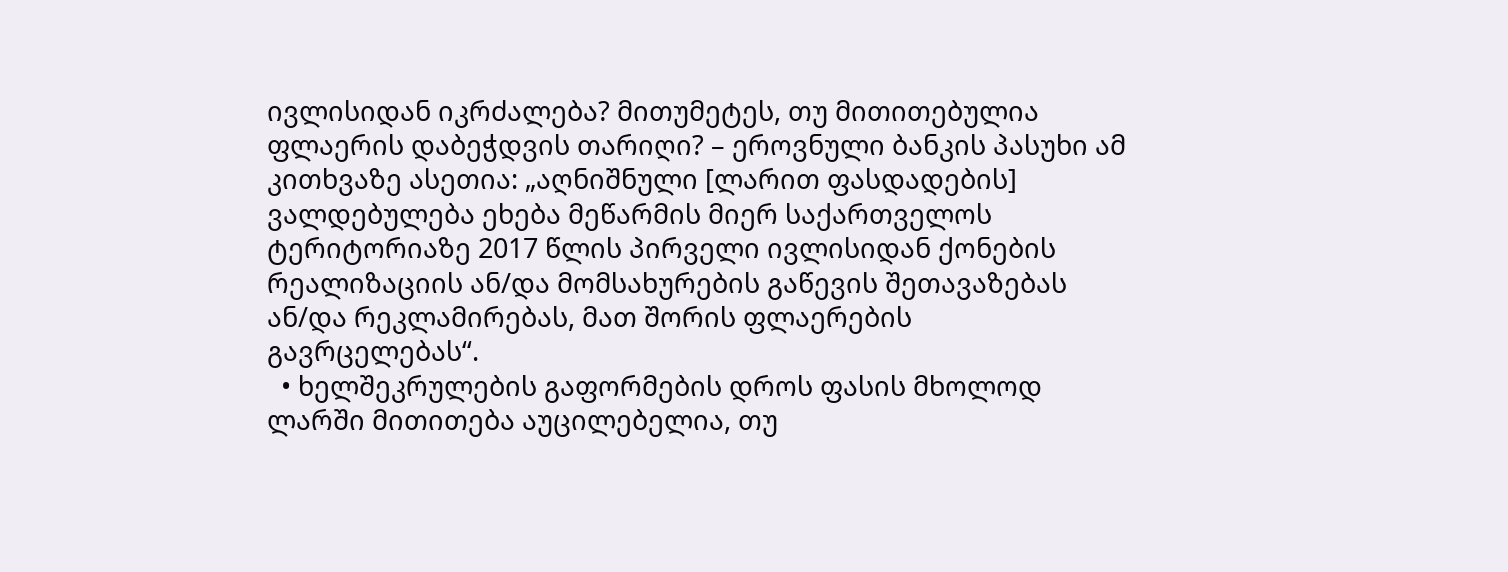ივლისიდან იკრძალება? მითუმეტეს, თუ მითითებულია ფლაერის დაბეჭდვის თარიღი? – ეროვნული ბანკის პასუხი ამ კითხვაზე ასეთია: „აღნიშნული [ლარით ფასდადების] ვალდებულება ეხება მეწარმის მიერ საქართველოს ტერიტორიაზე 2017 წლის პირველი ივლისიდან ქონების რეალიზაციის ან/და მომსახურების გაწევის შეთავაზებას ან/და რეკლამირებას, მათ შორის ფლაერების გავრცელებას“.
  • ხელშეკრულების გაფორმების დროს ფასის მხოლოდ ლარში მითითება აუცილებელია, თუ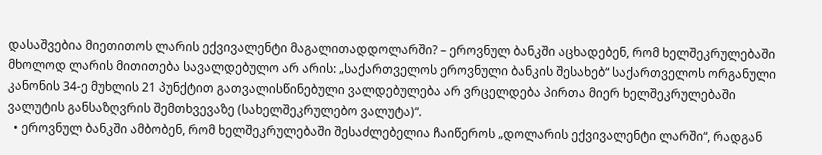დასაშვებია მიეთითოს ლარის ექვივალენტი მაგალითადდოლარში? – ეროვნულ ბანკში აცხადებენ, რომ ხელშეკრულებაში მხოლოდ ლარის მითითება სავალდებულო არ არის: „საქართველოს ეროვნული ბანკის შესახებ“ საქართველოს ორგანული კანონის 34-ე მუხლის 21 პუნქტით გათვალისწინებული ვალდებულება არ ვრცელდება პირთა მიერ ხელშეკრულებაში ვალუტის განსაზღვრის შემთხვევაზე (სახელშეკრულებო ვალუტა)“.
  • ეროვნულ ბანკში ამბობენ, რომ ხელშეკრულებაში შესაძლებელია ჩაიწეროს „დოლარის ექვივალენტი ლარში“, რადგან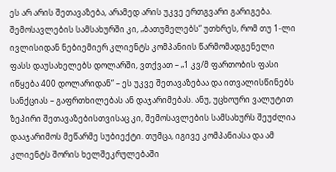ეს არ არის შეთავაზება, არამედ არის უკვე ერთგვარი გარიგება. შემოსავლების სამსახურში კი, „ბათუმელებს“ უთხრეს, რომ თუ 1-ლი ივლისიდან ნებიემიერ კლიენტს კომპანიის წარმომადგენელი ფასს დაუსახელებს დოლარში, ვთქვათ – „1 კვ/მ ფართობის ფასი იწყება 400 დოლარიდან“ – ეს უკვე შეთავაზებაა და ითვალისწინებს სანქციას – გაფრთხილებას ან დაჯარიმებას. ანუ, უცხოური ვალუტით ზეპირი შეთავაზებისთვისაც კი, შემოსავლების სამსახურს შეუძლია დააჯარიმოს მეწარმე სუბიექტი. თუმცა, იგივე კომპანიასა და ამ კლიენტს შორის ხელშეკრულებაში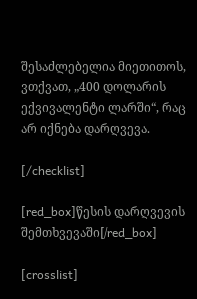შესაძლებელია მიეთითოს, ვთქვათ, „400 დოლარის ექვივალენტი ლარში“, რაც არ იქნება დარღვევა.

[/checklist]

[red_box]წესის დარღვევის შემთხვევაში[/red_box]

[crosslist]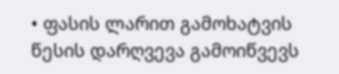• ფასის ლარით გამოხატვის წესის დარღვევა გამოიწვევს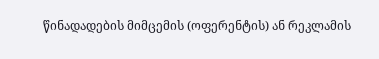წინადადების მიმცემის (ოფერენტის) ან რეკლამის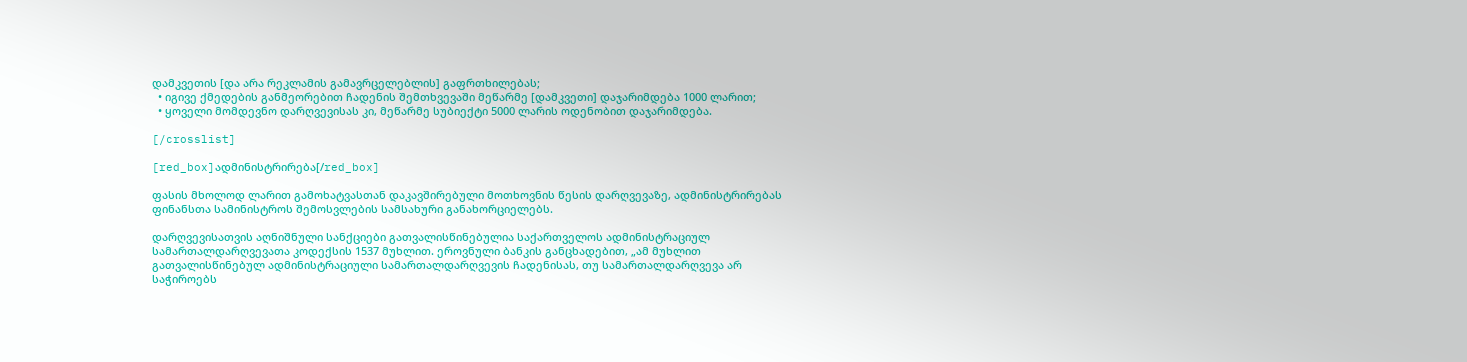დამკვეთის [და არა რეკლამის გამავრცელებლის] გაფრთხილებას;
  • იგივე ქმედების განმეორებით ჩადენის შემთხვევაში მეწარმე [დამკვეთი] დაჯარიმდება 1000 ლარით;
  • ყოველი მომდევნო დარღვევისას კი, მეწარმე სუბიექტი 5000 ლარის ოდენობით დაჯარიმდება.

[/crosslist]

[red_box]ადმინისტრირება[/red_box]

ფასის მხოლოდ ლარით გამოხატვასთან დაკავშირებული მოთხოვნის წესის დარღვევაზე, ადმინისტრირებას ფინანსთა სამინისტროს შემოსვლების სამსახური განახორციელებს.

დარღვევისათვის აღნიშნული სანქციები გათვალისწინებულია საქართველოს ადმინისტრაციულ სამართალდარღვევათა კოდექსის 1537 მუხლით. ეროვნული ბანკის განცხადებით, „ამ მუხლით გათვალისწინებულ ადმინისტრაციული სამართალდარღვევის ჩადენისას, თუ სამართალდარღვევა არ საჭიროებს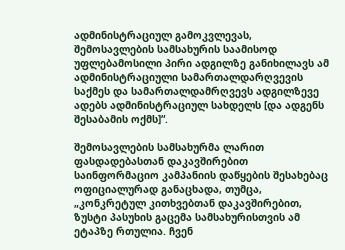ადმინისტრაციულ გამოკვლევას, შემოსავლების სამსახურის საამისოდ უფლებამოსილი პირი ადგილზე განიხილავს ამ ადმინისტრაციული სამართალდარღვევის საქმეს და სამართალდამრღვევს ადგილზევე ადებს ადმინისტრაციულ სახდელს [და ადგენს შესაბამის ოქმს]“.

შემოსავლების სამსახურმა ლარით ფასდადებასთან დაკავშირებით საინფორმაციო კამპანიის დაწყების შესახებაც ოფიციალურად განაცხადა, თუმცა, „კონკრეტულ კითხვებთან დაკავშირებით, ზუსტი პასუხის გაცემა სამსახურისთვის ამ ეტაპზე რთულია. ჩვენ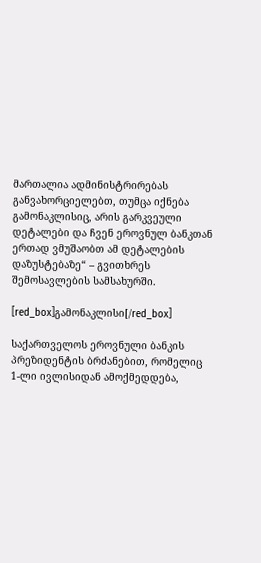მართალია ადმინისტრირებას განვახორციელებთ, თუმცა იქნება გამონაკლისიც, არის გარკვეული დეტალები და ჩვენ ეროვნულ ბანკთან ერთად ვმუშაობთ ამ დეტალების დაზუსტებაზე“ – გვითხრეს შემოსავლების სამსახურში.

[red_box]გამონაკლისი[/red_box]

საქართველოს ეროვნული ბანკის პრეზიდენტის ბრძანებით, რომელიც 1-ლი ივლისიდან ამოქმედდება,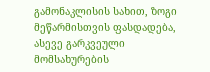გამონაკლისის სახით, ზოგი მეწარმისთვის ფასდადება, ასევე გარკვეული მომსახურების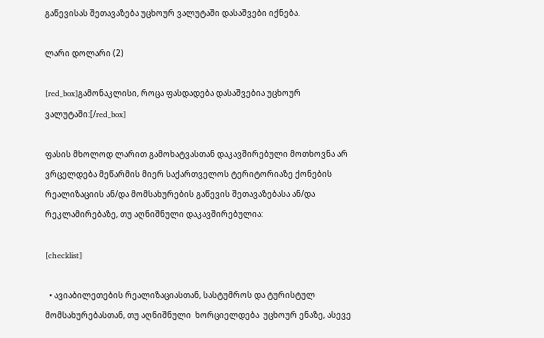გაწევისას შეთავაზება უცხოურ ვალუტაში დასაშვები იქნება.

ლარი დოლარი (2)

[red_box]გამონაკლისი, როცა ფასდადება დასაშვებია უცხოურ ვალუტაში:[/red_box]

ფასის მხოლოდ ლარით გამოხატვასთან დაკავშირებული მოთხოვნა არ ვრცელდება მეწარმის მიერ საქართველოს ტერიტორიაზე ქონების რეალიზაციის ან/და მომსახურების გაწევის შეთავაზებასა ან/და რეკლამირებაზე, თუ აღნიშნული დაკავშირებულია:

[checklist]

  • ავიაბილეთების რეალიზაციასთან, სასტუმროს და ტურისტულ მომსახურებასთან, თუ აღნიშნული  ხორციელდება  უცხოურ ენაზე, ასევე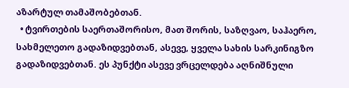აზარტულ თამაშობებთან.
  • ტვირთების საერთაშორისო, მათ შორის, საზღვაო, საჰაერო, სახმელეთო გადაზიდვებთან, ასევე, ყველა სახის სარკინიგზო გადაზიდვებთან. ეს პუნქტი ასევე ვრცელდება აღნიშნული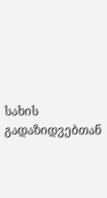სახის გადაზიდვებთან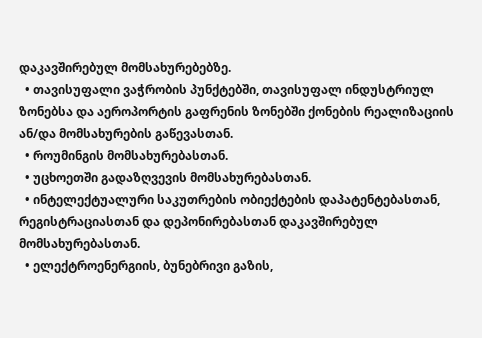დაკავშირებულ მომსახურებებზე.
  • თავისუფალი ვაჭრობის პუნქტებში, თავისუფალ ინდუსტრიულ ზონებსა და აეროპორტის გაფრენის ზონებში ქონების რეალიზაციის ან/და მომსახურების გაწევასთან.
  • როუმინგის მომსახურებასთან.
  • უცხოეთში გადაზღვევის მომსახურებასთან.
  • ინტელექტუალური საკუთრების ობიექტების დაპატენტებასთან, რეგისტრაციასთან და დეპონირებასთან დაკავშირებულ მომსახურებასთან.
  • ელექტროენერგიის, ბუნებრივი გაზის,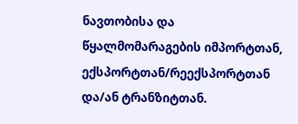ნავთობისა და წყალმომარაგების იმპორტთან, ექსპორტთან/რეექსპორტთან და/ან ტრანზიტთან.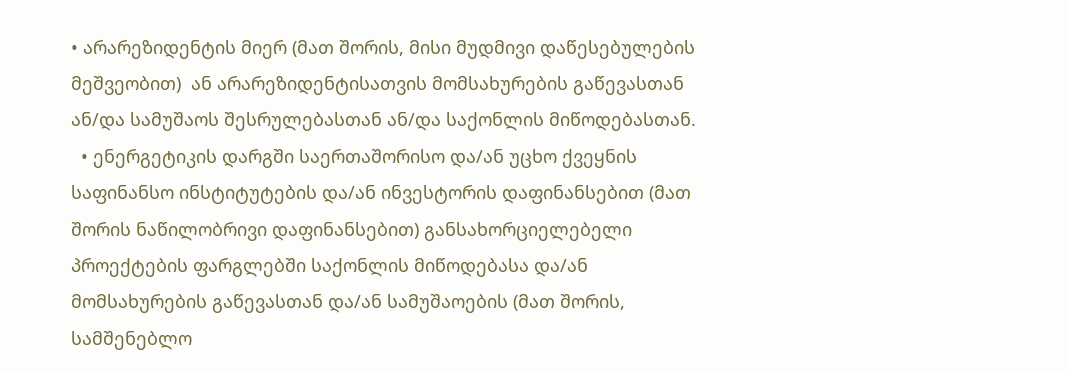• არარეზიდენტის მიერ (მათ შორის, მისი მუდმივი დაწესებულების მეშვეობით)  ან არარეზიდენტისათვის მომსახურების გაწევასთან ან/და სამუშაოს შესრულებასთან ან/და საქონლის მიწოდებასთან.
  • ენერგეტიკის დარგში საერთაშორისო და/ან უცხო ქვეყნის საფინანსო ინსტიტუტების და/ან ინვესტორის დაფინანსებით (მათ შორის ნაწილობრივი დაფინანსებით) განსახორციელებელი პროექტების ფარგლებში საქონლის მიწოდებასა და/ან მომსახურების გაწევასთან და/ან სამუშაოების (მათ შორის, სამშენებლო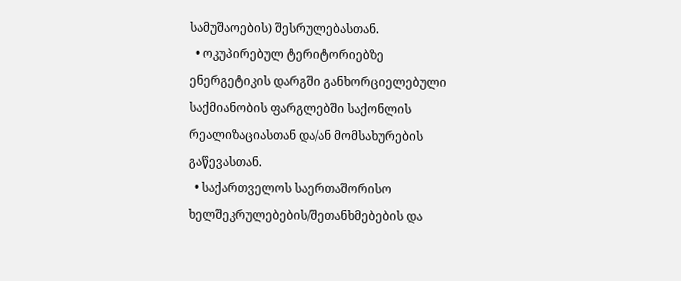სამუშაოების) შესრულებასთან.
  • ოკუპირებულ ტერიტორიებზე ენერგეტიკის დარგში განხორციელებული საქმიანობის ფარგლებში საქონლის რეალიზაციასთან და/ან მომსახურების გაწევასთან.
  • საქართველოს საერთაშორისო ხელშეკრულებების/შეთანხმებების და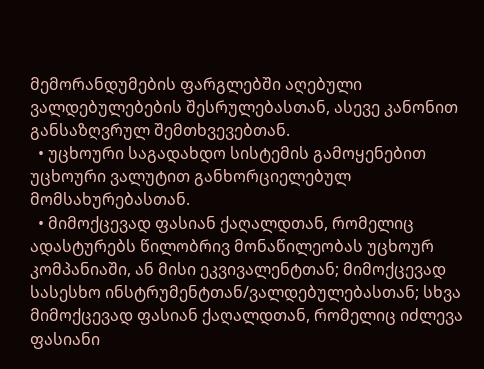მემორანდუმების ფარგლებში აღებული ვალდებულებების შესრულებასთან, ასევე კანონით განსაზღვრულ შემთხვევებთან.
  • უცხოური საგადახდო სისტემის გამოყენებით უცხოური ვალუტით განხორციელებულ მომსახურებასთან.
  • მიმოქცევად ფასიან ქაღალდთან, რომელიც ადასტურებს წილობრივ მონაწილეობას უცხოურ კომპანიაში, ან მისი ეკვივალენტთან; მიმოქცევად სასესხო ინსტრუმენტთან/ვალდებულებასთან; სხვა მიმოქცევად ფასიან ქაღალდთან, რომელიც იძლევა ფასიანი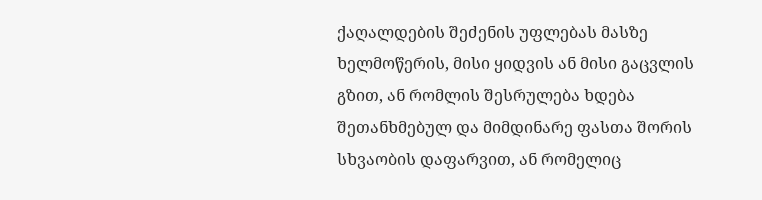ქაღალდების შეძენის უფლებას მასზე ხელმოწერის, მისი ყიდვის ან მისი გაცვლის გზით, ან რომლის შესრულება ხდება შეთანხმებულ და მიმდინარე ფასთა შორის სხვაობის დაფარვით, ან რომელიც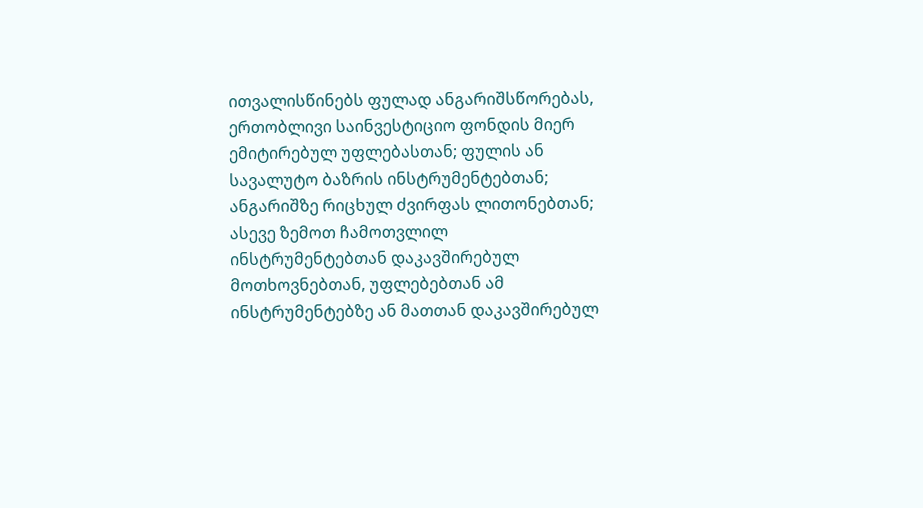ითვალისწინებს ფულად ანგარიშსწორებას, ერთობლივი საინვესტიციო ფონდის მიერ ემიტირებულ უფლებასთან; ფულის ან სავალუტო ბაზრის ინსტრუმენტებთან; ანგარიშზე რიცხულ ძვირფას ლითონებთან; ასევე ზემოთ ჩამოთვლილ ინსტრუმენტებთან დაკავშირებულ მოთხოვნებთან, უფლებებთან ამ ინსტრუმენტებზე ან მათთან დაკავშირებულ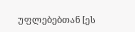უფლებებთან [ეს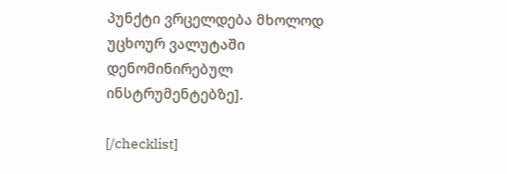პუნქტი ვრცელდება მხოლოდ უცხოურ ვალუტაში დენომინირებულ ინსტრუმენტებზე].

[/checklist]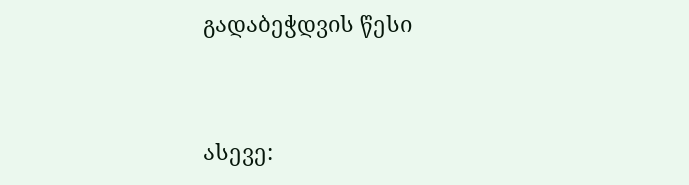გადაბეჭდვის წესი


ასევე: